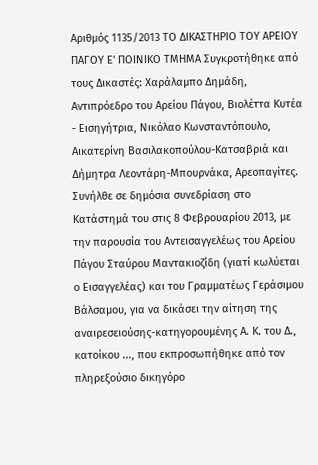Αριθμός 1135/2013 ΤΟ ΔΙΚΑΣΤΗΡΙΟ ΤΟΥ ΑΡΕΙΟΥ ΠΑΓΟΥ Ε' ΠΟΙΝΙΚΟ ΤΜΗΜΑ Συγκροτήθηκε από τους Δικαστές: Χαράλαμπο Δημάδη, Αντιπρόεδρο του Αρείου Πάγου, Βιολέττα Κυτέα - Εισηγήτρια, Νικόλαο Κωνσταντόπουλο, Αικατερίνη Βασιλακοπούλου-Κατσαβριά και Δήμητρα Λεοντάρη-Μπουρνάκα, Αρεοπαγίτες. Συνήλθε σε δημόσια συνεδρίαση στο Κατάστημά του στις 8 Φεβρουαρίου 2013, με την παρουσία του Αντεισαγγελέως του Αρείου Πάγου Σταύρου Μαντακιοζίδη (γιατί κωλύεται ο Εισαγγελέας) και του Γραμματέως Γεράσιμου Βάλσαμου, για να δικάσει την αίτηση της αναιρεσειούσης-κατηγορουμένης Α. Κ. του Δ., κατοίκου ..., που εκπροσωπήθηκε από τον πληρεξούσιο δικηγόρο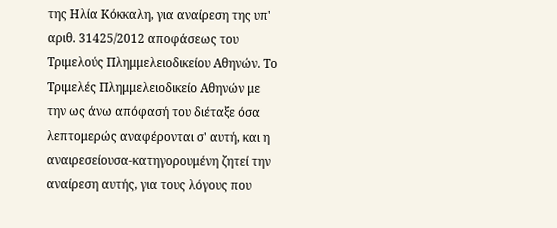της Ηλία Κόκκαλη, για αναίρεση της υπ' αριθ. 31425/2012 αποφάσεως του Τριμελούς Πλημμελειοδικείου Αθηνών. Το Τριμελές Πλημμελειοδικείο Αθηνών με την ως άνω απόφασή του διέταξε όσα λεπτομερώς αναφέρονται σ' αυτή, και η αναιρεσείουσα-κατηγορουμένη ζητεί την αναίρεση αυτής, για τους λόγους που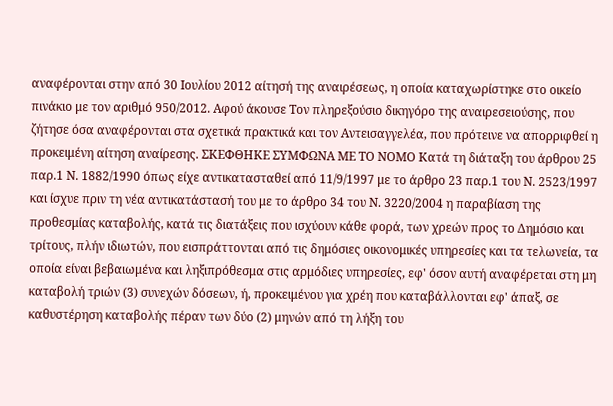αναφέρονται στην από 30 Ιουλίου 2012 αίτησή της αναιρέσεως, η οποία καταχωρίστηκε στο οικείο πινάκιο με τον αριθμό 950/2012. Αφού άκουσε Τον πληρεξούσιο δικηγόρο της αναιρεσειούσης, που ζήτησε όσα αναφέρονται στα σχετικά πρακτικά και τον Αντεισαγγελέα, που πρότεινε να απορριφθεί η προκειμένη αίτηση αναίρεσης. ΣΚΕΦΘΗΚΕ ΣΥΜΦΩΝΑ ΜΕ ΤΟ ΝΟΜΟ Κατά τη διάταξη του άρθρου 25 παρ.1 Ν. 1882/1990 όπως είχε αντικατασταθεί από 11/9/1997 με το άρθρο 23 παρ.1 του Ν. 2523/1997 και ίσχυε πριν τη νέα αντικατάστασή του με το άρθρο 34 του Ν. 3220/2004 η παραβίαση της προθεσμίας καταβολής, κατά τις διατάξεις που ισχύουν κάθε φορά, των χρεών προς το Δημόσιο και τρίτους, πλήν ιδιωτών, που εισπράττονται από τις δημόσιες οικονομικές υπηρεσίες και τα τελωνεία, τα οποία είναι βεβαιωμένα και ληξιπρόθεσμα στις αρμόδιες υπηρεσίες, εφ' όσον αυτή αναφέρεται στη μη καταβολή τριών (3) συνεχών δόσεων, ή, προκειμένου για χρέη που καταβάλλονται εφ' άπαξ, σε καθυστέρηση καταβολής πέραν των δύο (2) μηνών από τη λήξη του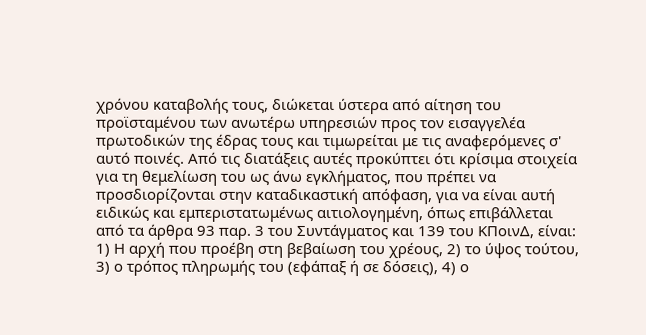χρόνου καταβολής τους, διώκεται ύστερα από αίτηση του προϊσταμένου των ανωτέρω υπηρεσιών προς τον εισαγγελέα πρωτοδικών της έδρας τους και τιμωρείται με τις αναφερόμενες σ' αυτό ποινές. Από τις διατάξεις αυτές προκύπτει ότι κρίσιμα στοιχεία για τη θεμελίωση του ως άνω εγκλήματος, που πρέπει να προσδιορίζονται στην καταδικαστική απόφαση, για να είναι αυτή ειδικώς και εμπεριστατωμένως αιτιολογημένη, όπως επιβάλλεται από τα άρθρα 93 παρ. 3 του Συντάγματος και 139 του ΚΠοινΔ, είναι: 1) Η αρχή που προέβη στη βεβαίωση του χρέους, 2) το ύψος τούτου, 3) ο τρόπος πληρωμής του (εφάπαξ ή σε δόσεις), 4) ο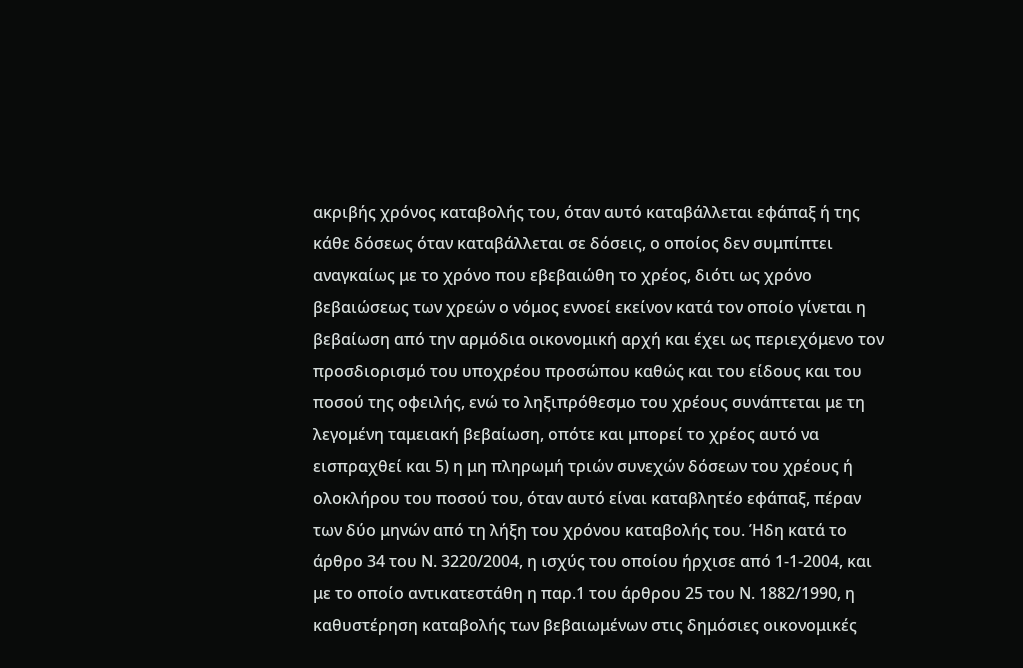ακριβής χρόνος καταβολής του, όταν αυτό καταβάλλεται εφάπαξ ή της κάθε δόσεως όταν καταβάλλεται σε δόσεις, ο οποίος δεν συμπίπτει αναγκαίως με το χρόνο που εβεβαιώθη το χρέος, διότι ως χρόνο βεβαιώσεως των χρεών ο νόμος εννοεί εκείνον κατά τον οποίο γίνεται η βεβαίωση από την αρμόδια οικονομική αρχή και έχει ως περιεχόμενο τον προσδιορισμό του υποχρέου προσώπου καθώς και του είδους και του ποσού της οφειλής, ενώ το ληξιπρόθεσμο του χρέους συνάπτεται με τη λεγομένη ταμειακή βεβαίωση, οπότε και μπορεί το χρέος αυτό να εισπραχθεί και 5) η μη πληρωμή τριών συνεχών δόσεων του χρέους ή ολοκλήρου του ποσού του, όταν αυτό είναι καταβλητέο εφάπαξ, πέραν των δύο μηνών από τη λήξη του χρόνου καταβολής του. Ήδη κατά το άρθρο 34 του Ν. 3220/2004, η ισχύς του οποίου ήρχισε από 1-1-2004, και με το οποίο αντικατεστάθη η παρ.1 του άρθρου 25 του Ν. 1882/1990, η καθυστέρηση καταβολής των βεβαιωμένων στις δημόσιες οικονομικές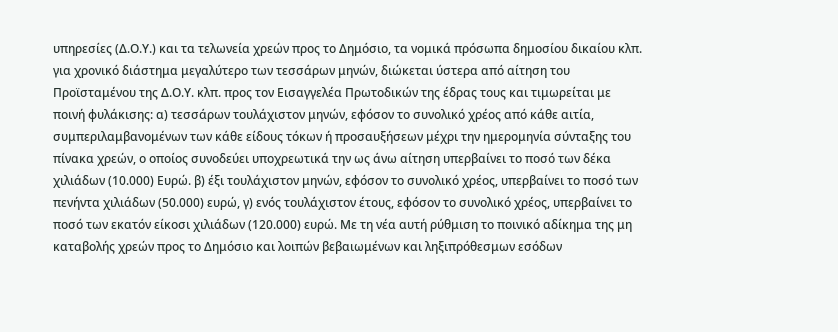υπηρεσίες (Δ.Ο.Υ.) και τα τελωνεία χρεών προς το Δημόσιο, τα νομικά πρόσωπα δημοσίου δικαίου κλπ. για χρονικό διάστημα μεγαλύτερο των τεσσάρων μηνών, διώκεται ύστερα από αίτηση του Προϊσταμένου της Δ.Ο.Υ. κλπ. προς τον Εισαγγελέα Πρωτοδικών της έδρας τους και τιμωρείται με ποινή φυλάκισης: α) τεσσάρων τουλάχιστον μηνών, εφόσον το συνολικό χρέος από κάθε αιτία, συμπεριλαμβανομένων των κάθε είδους τόκων ή προσαυξήσεων μέχρι την ημερομηνία σύνταξης του πίνακα χρεών, ο οποίος συνοδεύει υποχρεωτικά την ως άνω αίτηση υπερβαίνει το ποσό των δέκα χιλιάδων (10.000) Ευρώ. β) έξι τουλάχιστον μηνών, εφόσον το συνολικό χρέος, υπερβαίνει το ποσό των πενήντα χιλιάδων (50.000) ευρώ, γ) ενός τουλάχιστον έτους, εφόσον το συνολικό χρέος, υπερβαίνει το ποσό των εκατόν είκοσι χιλιάδων (120.000) ευρώ. Με τη νέα αυτή ρύθμιση το ποινικό αδίκημα της μη καταβολής χρεών προς το Δημόσιο και λοιπών βεβαιωμένων και ληξιπρόθεσμων εσόδων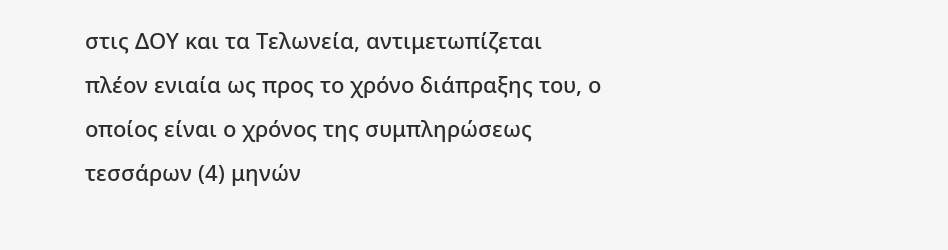στις ΔΟΥ και τα Τελωνεία, αντιμετωπίζεται πλέον ενιαία ως προς το χρόνο διάπραξης του, ο οποίος είναι ο χρόνος της συμπληρώσεως τεσσάρων (4) μηνών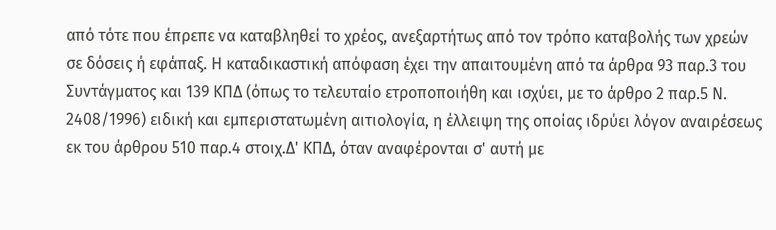από τότε που έπρεπε να καταβληθεί το χρέος, ανεξαρτήτως από τον τρόπο καταβολής των χρεών σε δόσεις ή εφάπαξ. Η καταδικαστική απόφαση έχει την απαιτουμένη από τα άρθρα 93 παρ.3 του Συντάγματος και 139 ΚΠΔ (όπως το τελευταίο ετροποποιήθη και ισχύει, με το άρθρο 2 παρ.5 Ν. 2408/1996) ειδική και εμπεριστατωμένη αιτιολογία, η έλλειψη της οποίας ιδρύει λόγον αναιρέσεως εκ του άρθρου 510 παρ.4 στοιχ.Δ' ΚΠΔ, όταν αναφέρονται σ' αυτή με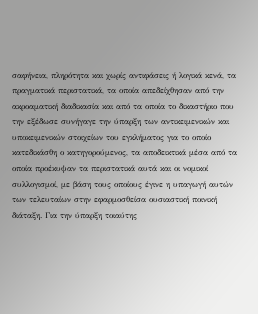σαφήνεια, πληρότητα και χωρίς αντιφάσεις ή λογικά κενά, τα πραγματικά περιστατικά, τα οποία απεδείχθησαν από την ακροαματική διαδικασία και από τα οποία το δικαστήριο που την εξέδωσε συνήγαγε την ύπαρξη των αντικειμενικών και υποκειμενικών στοιχείων του εγκλήματος για το οποίο κατεδικάσθη ο κατηγορούμενος, τα αποδεικτικά μέσα από τα οποία προέκυψαν τα περιστατικά αυτά και οι νομικοί συλλογισμοί, με βάση τους οποίους έγινε η υπαγωγή αυτών των τελευταίων στην εφαρμοσθείσα ουσιαστική ποινική διάταξη. Για την ύπαρξη τοιαύτης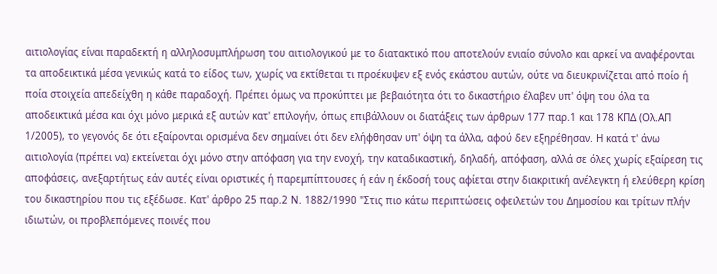αιτιολογίας είναι παραδεκτή η αλληλοσυμπλήρωση του αιτιολογικού με το διατακτικό που αποτελούν ενιαίο σύνολο και αρκεί να αναφέρονται τα αποδεικτικά μέσα γενικώς κατά το είδος των, χωρίς να εκτίθεται τι προέκυψεν εξ ενός εκάστου αυτών, ούτε να διευκρινίζεται από ποίο ή ποία στοιχεία απεδείχθη η κάθε παραδοχή. Πρέπει όμως να προκύπτει με βεβαιότητα ότι το δικαστήριο έλαβεν υπ' όψη του όλα τα αποδεικτικά μέσα και όχι μόνο μερικά εξ αυτών κατ' επιλογήν, όπως επιβάλλουν οι διατάξεις των άρθρων 177 παρ.1 και 178 ΚΠΔ (Ολ.ΑΠ 1/2005), το γεγονός δε ότι εξαίρονται ορισμένα δεν σημαίνει ότι δεν ελήφθησαν υπ' όψη τα άλλα, αφού δεν εξηρέθησαν. Η κατά τ' άνω αιτιολογία (πρέπει να) εκτείνεται όχι μόνο στην απόφαση για την ενοχή, την καταδικαστική, δηλαδή, απόφαση, αλλά σε όλες χωρίς εξαίρεση τις αποφάσεις, ανεξαρτήτως εάν αυτές είναι οριστικές ή παρεμπίπτουσες ή εάν η έκδοσή τους αφίεται στην διακριτική ανέλεγκτη ή ελεύθερη κρίση του δικαστηρίου που τις εξέδωσε. Κατ' άρθρο 25 παρ.2 Ν. 1882/1990 "Στις πιο κάτω περιπτώσεις οφειλετών του Δημοσίου και τρίτων πλήν ιδιωτών, οι προβλεπόμενες ποινές που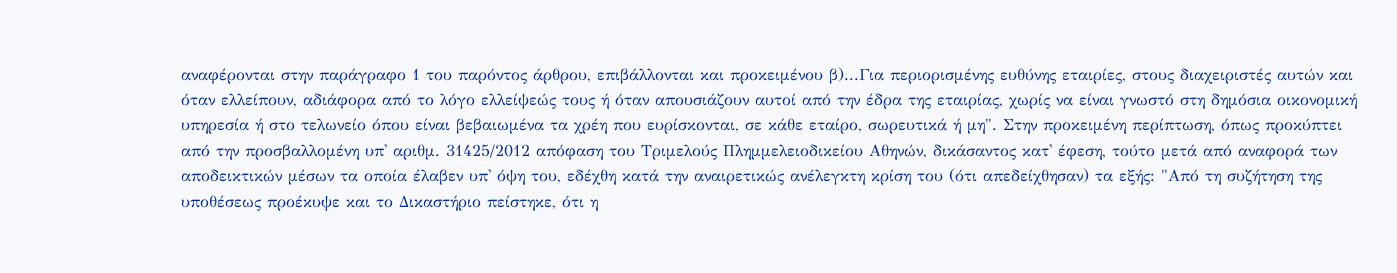αναφέρονται στην παράγραφο 1 του παρόντος άρθρου, επιβάλλονται και προκειμένου β)...Για περιορισμένης ευθύνης εταιρίες, στους διαχειριστές αυτών και όταν ελλείπουν, αδιάφορα από το λόγο ελλείψεώς τους ή όταν απουσιάζουν αυτοί από την έδρα της εταιρίας, χωρίς να είναι γνωστό στη δημόσια οικονομική υπηρεσία ή στο τελωνείο όπου είναι βεβαιωμένα τα χρέη που ευρίσκονται, σε κάθε εταίρο, σωρευτικά ή μη". Στην προκειμένη περίπτωση, όπως προκύπτει από την προσβαλλομένη υπ' αριθμ. 31425/2012 απόφαση του Τριμελούς Πλημμελειοδικείου Αθηνών, δικάσαντος κατ' έφεση, τούτο μετά από αναφορά των αποδεικτικών μέσων τα οποία έλαβεν υπ' όψη του, εδέχθη κατά την αναιρετικώς ανέλεγκτη κρίση του (ότι απεδείχθησαν) τα εξής: "Από τη συζήτηση της υποθέσεως προέκυψε και το Δικαστήριο πείστηκε, ότι η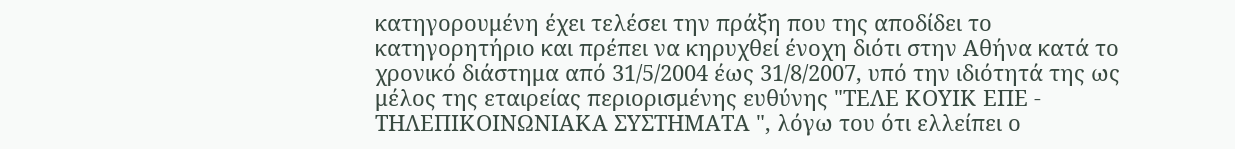κατηγορουμένη έχει τελέσει την πράξη που της αποδίδει το κατηγορητήριο και πρέπει να κηρυχθεί ένοχη διότι στην Αθήνα κατά το χρονικό διάστημα από 31/5/2004 έως 31/8/2007, υπό την ιδιότητά της ως μέλος της εταιρείας περιορισμένης ευθύνης "ΤΕΛΕ ΚΟΥΙΚ ΕΠΕ - ΤΗΛΕΠΙΚΟΙΝΩΝΙΑΚΑ ΣΥΣΤΗΜΑΤΑ ", λόγω του ότι ελλείπει ο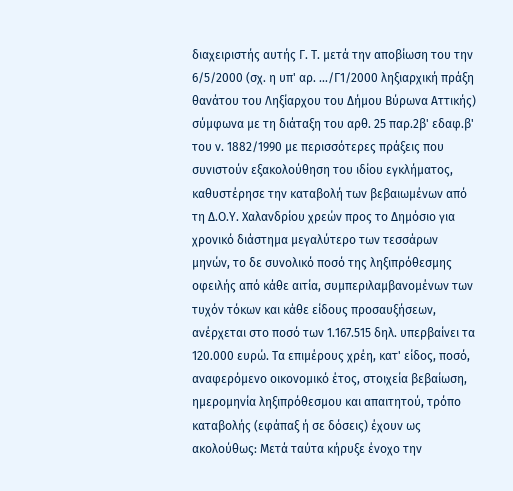διαχειριστής αυτής Γ. Τ. μετά την αποβίωση του την 6/5/2000 (σχ. η υπ' αρ. .../Γ1/2000 ληξιαρχική πράξη θανάτου του Ληξίαρχου του Δήμου Βύρωνα Αττικής) σύμφωνα με τη διάταξη του αρθ. 25 παρ.2β' εδαφ.β' του ν. 1882/1990 με περισσότερες πράξεις που συνιστούν εξακολούθηση του ιδίου εγκλήματος, καθυστέρησε την καταβολή των βεβαιωμένων από τη Δ.Ο.Υ. Χαλανδρίου χρεών προς το Δημόσιο για χρονικό διάστημα μεγαλύτερο των τεσσάρων μηνών, το δε συνολικό ποσό της ληξιπρόθεσμης οφειλής από κάθε αιτία, συμπεριλαμβανομένων των τυχόν τόκων και κάθε είδους προσαυξήσεων, ανέρχεται στο ποσό των 1.167.515 δηλ. υπερβαίνει τα 120.000 ευρώ. Τα επιμέρους χρέη, κατ' είδος, ποσό, αναφερόμενο οικονομικό έτος, στοιχεία βεβαίωση, ημερομηνία ληξιπρόθεσμου και απαιτητού, τρόπο καταβολής (εφάπαξ ή σε δόσεις) έχουν ως ακολούθως: Μετά ταύτα κήρυξε ένοχο την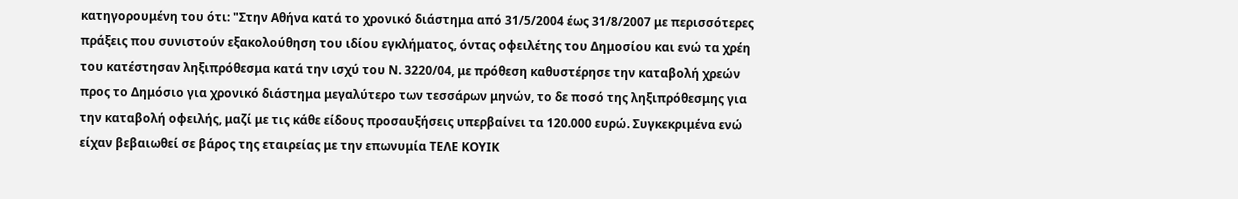κατηγορουμένη του ότι: "Στην Αθήνα κατά το χρονικό διάστημα από 31/5/2004 έως 31/8/2007 με περισσότερες πράξεις που συνιστούν εξακολούθηση του ιδίου εγκλήματος, όντας οφειλέτης του Δημοσίου και ενώ τα χρέη του κατέστησαν ληξιπρόθεσμα κατά την ισχύ του Ν. 3220/04, με πρόθεση καθυστέρησε την καταβολή χρεών προς το Δημόσιο για χρονικό διάστημα μεγαλύτερο των τεσσάρων μηνών, το δε ποσό της ληξιπρόθεσμης για την καταβολή οφειλής, μαζί με τις κάθε είδους προσαυξήσεις υπερβαίνει τα 120.000 ευρώ. Συγκεκριμένα ενώ είχαν βεβαιωθεί σε βάρος της εταιρείας με την επωνυμία ΤΕΛΕ ΚΟΥΙΚ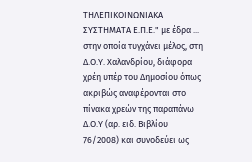ΤΗΛΕΠΙΚΟΙΝΩΝΙΑΚΑ ΣΥΣΤΗΜΑΤΑ Ε.Π.Ε." με έδρα ... στην οποία τυγχάνει μέλος, στη Δ.Ο.Υ. Χαλανδρίου, διάφορα χρέη υπέρ του Δημοσίου όπως ακριβώς αναφέρονται στο πίνακα χρεών της παραπάνω Δ.Ο.Υ (αρ. ειδ. Βιβλίου 76/2008) και συνοδεύει ως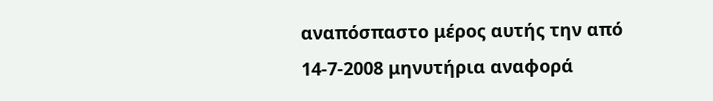αναπόσπαστο μέρος αυτής την από 14-7-2008 μηνυτήρια αναφορά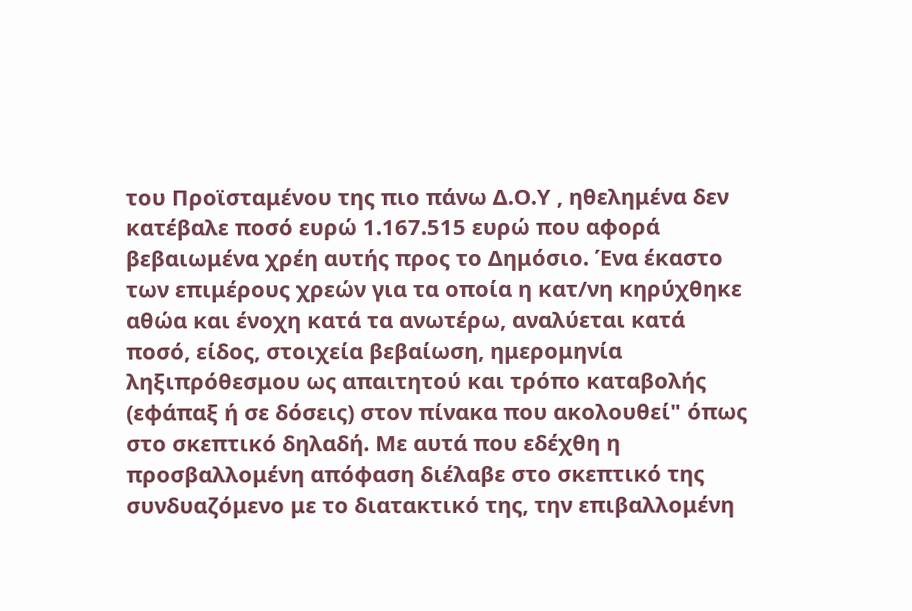του Προϊσταμένου της πιο πάνω Δ.Ο.Υ , ηθελημένα δεν κατέβαλε ποσό ευρώ 1.167.515 ευρώ που αφορά βεβαιωμένα χρέη αυτής προς το Δημόσιο. Ένα έκαστο των επιμέρους χρεών για τα οποία η κατ/νη κηρύχθηκε αθώα και ένοχη κατά τα ανωτέρω, αναλύεται κατά ποσό, είδος, στοιχεία βεβαίωση, ημερομηνία ληξιπρόθεσμου ως απαιτητού και τρόπο καταβολής (εφάπαξ ή σε δόσεις) στον πίνακα που ακολουθεί" όπως στο σκεπτικό δηλαδή. Με αυτά που εδέχθη η προσβαλλομένη απόφαση διέλαβε στο σκεπτικό της συνδυαζόμενο με το διατακτικό της, την επιβαλλομένη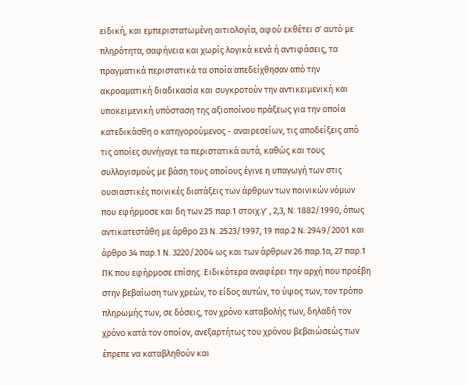ειδική, και εμπεριστατωμένη αιτιολογία, αφού εκθέτει σ' αυτό με πληρότητα, σαφήνεια και χωρίς λογικά κενά ή αντιφάσεις, τα πραγματικά περιστατικά τα οποία απεδείχθησαν από την ακροαματική διαδικασία και συγκροτούν την αντικειμενική και υποκειμενική υπόσταση της αξιοποίνου πράξεως για την οποία κατεδικάσθη ο κατηγορούμενος - αναιρεσείων, τις αποδείξεις από τις οποίες συνήγαγε τα περιστατικά αυτά, καθώς και τους συλλογισμούς με βάση τους οποίους έγινε η υπαγωγή των στις ουσιαστικές ποινικές διατάξεις των άρθρων των ποινικών νόμων που εφήρμοσε και δη των 25 παρ.1 στοιχ.γ' , 2,3, Ν. 1882/1990, όπως αντικατεστάθη με άρθρο 23 Ν. 2523/1997, 19 παρ.2 Ν. 2949/2001 και άρθρο 34 παρ.1 Ν. 3220/2004 ως και των άρθρων 26 παρ.1α, 27 παρ.1 ΠΚ που εφήρμοσε επίσης. Ειδικότερα αναφέρει την αρχή που προέβη στην βεβαίωση των χρεών, το είδος αυτών, το ύψος των, τον τρόπο πληρωμής των, σε δόσεις, τον χρόνο καταβολής των, δηλαδή τον χρόνο κατά τον οποίον, ανεξαρτήτως του χρόνου βεβαιώσεώς των έπρεπε να καταβληθούν και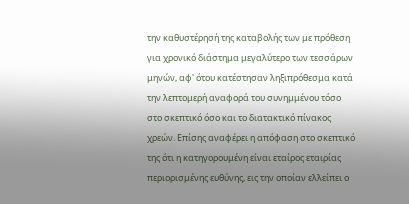την καθυστέρησή της καταβολής των με πρόθεση για χρονικό διάστημα μεγαλύτερο των τεσσάρων μηνών, αφ' ότου κατέστησαν ληξιπρόθεσμα κατά την λεπτομερή αναφορά του συνημμένου τόσο στο σκεπτικό όσο και το διατακτικό πίνακος χρεών. Επίσης αναφέρει η απόφαση στο σκεπτικό της ότι η κατηγορουμένη είναι εταίρος εταιρίας περιορισμένης ευθύνης, εις την οποίαν ελλείπει ο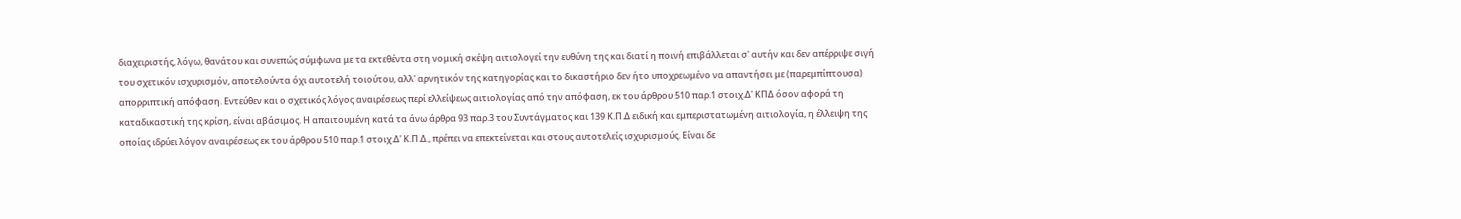διαχειριστής, λόγω, θανάτου και συνεπώς σύμφωνα με τα εκτεθέντα στη νομική σκέψη αιτιολογεί την ευθύνη της και διατί η ποινή επιβάλλεται σ' αυτήν και δεν απέρριψε σιγή του σχετικόν ισχυρισμόν, αποτελούντα όχι αυτοτελή τοιούτου, αλλ' αρνητικόν της κατηγορίας και το δικαστήριο δεν ήτο υποχρεωμένο να απαντήσει με (παρεμπίπτουσα) απορριπτική απόφαση. Εντεύθεν και ο σχετικός λόγος αναιρέσεως περί ελλείψεως αιτιολογίας από την απόφαση, εκ του άρθρου 510 παρ.1 στοιχ.Δ' ΚΠΔ όσον αφορά τη καταδικαστική της κρίση, είναι αβάσιμος. Η απαιτουμένη κατά τα άνω άρθρα 93 παρ.3 του Συντάγματος και 139 Κ.Π.Δ ειδική και εμπεριστατωμένη αιτιολογία, η έλλειψη της οποίας ιδρύει λόγον αναιρέσεως εκ του άρθρου 510 παρ.1 στοιχ.Δ' Κ.Π.Δ., πρέπει να επεκτείνεται και στους αυτοτελείς ισχυρισμούς. Είναι δε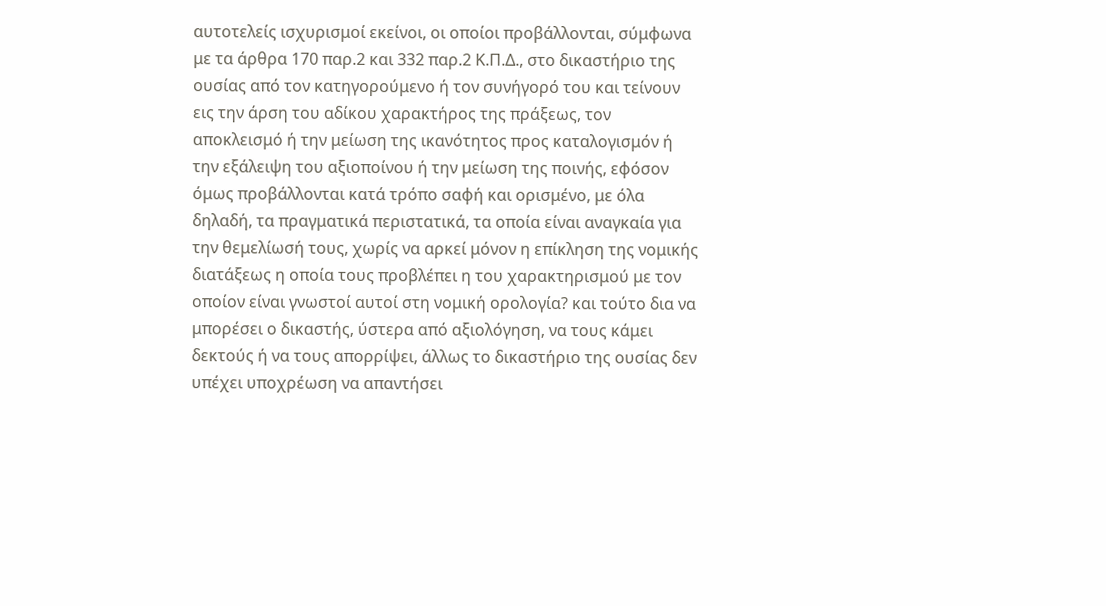αυτοτελείς ισχυρισμοί εκείνοι, οι οποίοι προβάλλονται, σύμφωνα με τα άρθρα 170 παρ.2 και 332 παρ.2 Κ.Π.Δ., στο δικαστήριο της ουσίας από τον κατηγορούμενο ή τον συνήγορό του και τείνουν εις την άρση του αδίκου χαρακτήρος της πράξεως, τον αποκλεισμό ή την μείωση της ικανότητος προς καταλογισμόν ή την εξάλειψη του αξιοποίνου ή την μείωση της ποινής, εφόσον όμως προβάλλονται κατά τρόπο σαφή και ορισμένο, με όλα δηλαδή, τα πραγματικά περιστατικά, τα οποία είναι αναγκαία για την θεμελίωσή τους, χωρίς να αρκεί μόνον η επίκληση της νομικής διατάξεως η οποία τους προβλέπει η του χαρακτηρισμού με τον οποίον είναι γνωστοί αυτοί στη νομική ορολογία? και τούτο δια να μπορέσει ο δικαστής, ύστερα από αξιολόγηση, να τους κάμει δεκτούς ή να τους απορρίψει, άλλως το δικαστήριο της ουσίας δεν υπέχει υποχρέωση να απαντήσει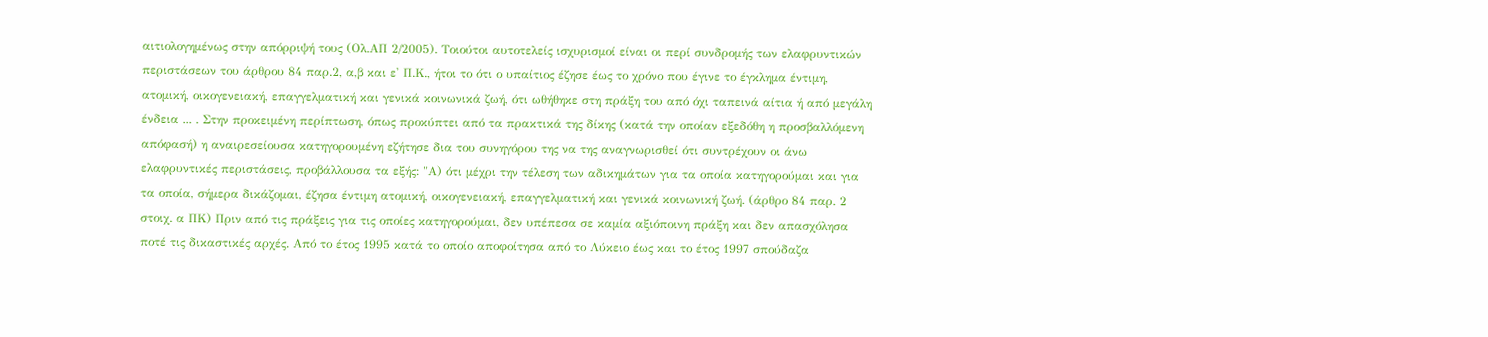αιτιολογημένως στην απόρριψή τους (Ολ.ΑΠ 2/2005). Τοιούτοι αυτοτελείς ισχυρισμοί είναι οι περί συνδρομής των ελαφρυντικών περιστάσεων του άρθρου 84 παρ.2, α,β και ε' Π.Κ., ήτοι το ότι ο υπαίτιος έζησε έως το χρόνο που έγινε το έγκλημα έντιμη, ατομική, οικογενειακή, επαγγελματική και γενικά κοινωνικά ζωή, ότι ωθήθηκε στη πράξη του από όχι ταπεινά αίτια ή από μεγάλη ένδεια ... . Στην προκειμένη περίπτωση, όπως προκύπτει από τα πρακτικά της δίκης (κατά την οποίαν εξεδόθη η προσβαλλόμενη απόφασή) η αναιρεσείουσα κατηγορουμένη εζήτησε δια του συνηγόρου της να της αναγνωρισθεί ότι συντρέχουν οι άνω ελαφρυντικές περιστάσεις, προβάλλουσα τα εξής: "Α) ότι μέχρι την τέλεση των αδικημάτων για τα οποία κατηγορούμαι και για τα οποία, σήμερα δικάζομαι, έζησα έντιμη ατομική, οικογενειακή, επαγγελματική και γενικά κοινωνική ζωή. (άρθρο 84 παρ. 2 στοιχ. α ΠK) Πριν από τις πράξεις για τις οποίες κατηγορούμαι, δεν υπέπεσα σε καμία αξιόποινη πράξη και δεν απασχόλησα ποτέ τις δικαστικές αρχές. Από το έτος 1995 κατά το οποίο αποφοίτησα από το Λύκειο έως και το έτος 1997 σπούδαζα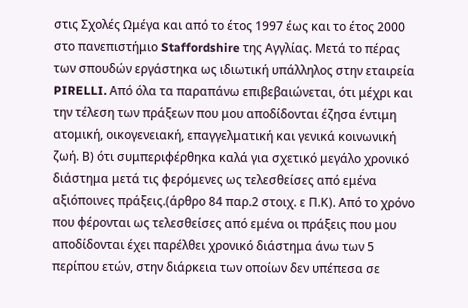στις Σχολές Ωμέγα και από το έτος 1997 έως και το έτος 2000 στο πανεπιστήμιο Staffordshire της Αγγλίας. Μετά το πέρας των σπουδών εργάστηκα ως ιδιωτική υπάλληλος στην εταιρεία PIRELLI. Από όλα τα παραπάνω επιβεβαιώνεται, ότι μέχρι και την τέλεση των πράξεων που μου αποδίδονται έζησα έντιμη ατομική, οικογενειακή, επαγγελματική και γενικά κοινωνική ζωή. Β) ότι συμπεριφέρθηκα καλά για σχετικό μεγάλο χρονικό διάστημα μετά τις φερόμενες ως τελεσθείσες από εμένα αξιόποινες πράξεις.(άρθρο 84 παρ.2 στοιχ. ε Π.Κ). Από το χρόνο που φέρονται ως τελεσθείσες από εμένα οι πράξεις που μου αποδίδονται έχει παρέλθει χρονικό διάστημα άνω των 5 περίπου ετών, στην διάρκεια των οποίων δεν υπέπεσα σε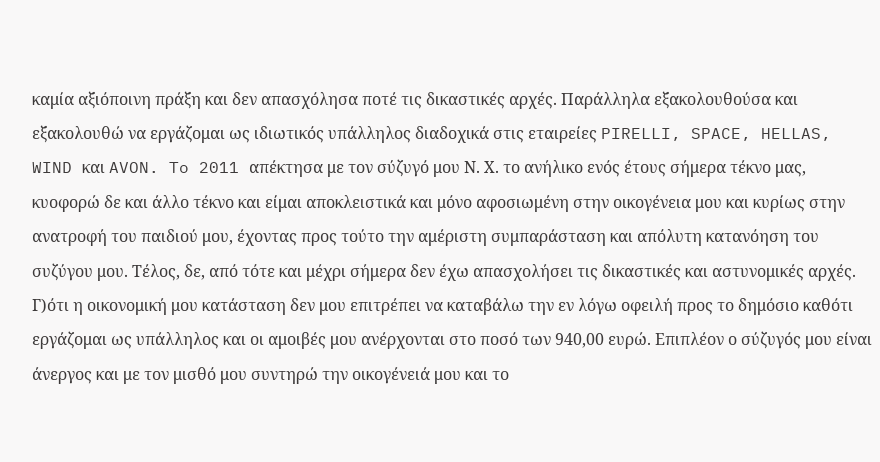καμία αξιόποινη πράξη και δεν απασχόλησα ποτέ τις δικαστικές αρχές. Παράλληλα εξακολουθούσα και εξακολουθώ να εργάζομαι ως ιδιωτικός υπάλληλος διαδοχικά στις εταιρείες PIRELLI, SPACE, HELLAS, WIND και AVON. To 2011 απέκτησα με τον σύζυγό μου Ν. Χ. το ανήλικο ενός έτους σήμερα τέκνο μας, κυοφορώ δε και άλλο τέκνο και είμαι αποκλειστικά και μόνο αφοσιωμένη στην οικογένεια μου και κυρίως στην ανατροφή του παιδιού μου, έχοντας προς τούτο την αμέριστη συμπαράσταση και απόλυτη κατανόηση του συζύγου μου. Τέλος, δε, από τότε και μέχρι σήμερα δεν έχω απασχολήσει τις δικαστικές και αστυνομικές αρχές. Γ)ότι η οικονομική μου κατάσταση δεν μου επιτρέπει να καταβάλω την εν λόγω οφειλή προς το δημόσιο καθότι εργάζομαι ως υπάλληλος και οι αμοιβές μου ανέρχονται στο ποσό των 940,00 ευρώ. Επιπλέον ο σύζυγός μου είναι άνεργος και με τον μισθό μου συντηρώ την οικογένειά μου και το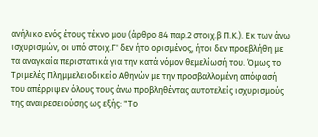ανήλικο ενός έτους τέκνο μου (άρθρο 84 παρ.2 στοιχ.β Π.Κ.). Εκ των άνω ισχυρισμών, οι υπό στοιχ.Γ' δεν ήτο ορισμένος, ήτοι δεν προεβλήθη με τα αναγκαία περιστατικά για την κατά νόμον θεμελίωσή του. Όμως το Τριμελές Πλημμελειοδικείο Αθηνών με την προσβαλλομένη απόφασή του απέρριψεν όλους τους άνω προβληθέντας αυτοτελείς ισχυρισμούς της αναιρεσειούσης ως εξής: "Το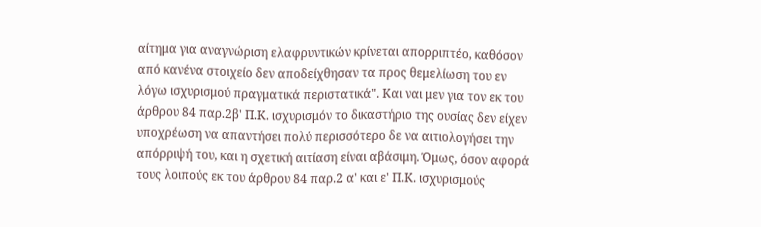αίτημα για αναγνώριση ελαφρυντικών κρίνεται απορριπτέο, καθόσον από κανένα στοιχείο δεν αποδείχθησαν τα προς θεμελίωση του εν λόγω ισχυρισμού πραγματικά περιστατικά". Και ναι μεν για τον εκ του άρθρου 84 παρ.2β' Π.Κ. ισχυρισμόν το δικαστήριο της ουσίας δεν είχεν υποχρέωση να απαντήσει πολύ περισσότερο δε να αιτιολογήσει την απόρριψή του, και η σχετική αιτίαση είναι αβάσιμη. Όμως, όσον αφορά τους λοιπούς εκ του άρθρου 84 παρ.2 α' και ε' Π.Κ. ισχυρισμούς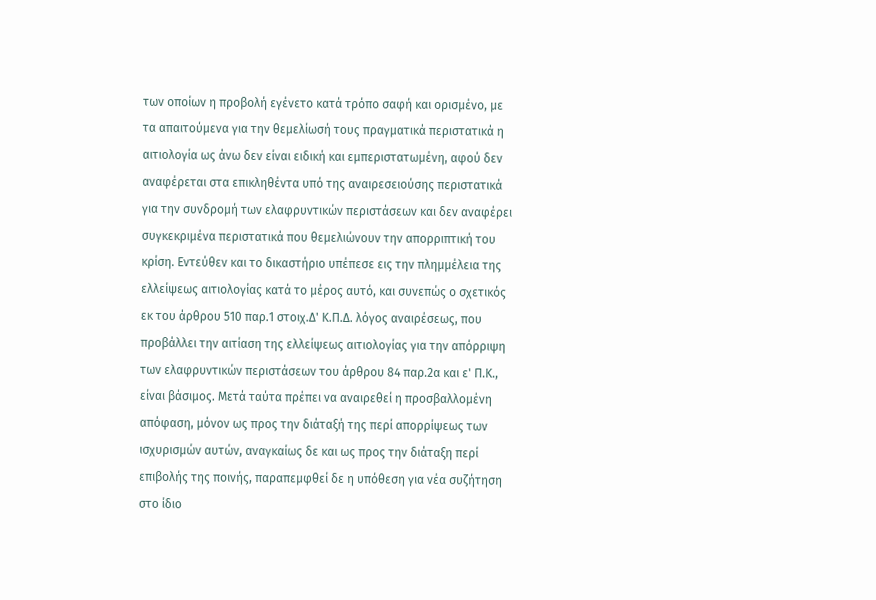των οποίων η προβολή εγένετο κατά τρόπο σαφή και ορισμένο, με τα απαιτούμενα για την θεμελίωσή τους πραγματικά περιστατικά η αιτιολογία ως άνω δεν είναι ειδική και εμπεριστατωμένη, αφού δεν αναφέρεται στα επικληθέντα υπό της αναιρεσειούσης περιστατικά για την συνδρομή των ελαφρυντικών περιστάσεων και δεν αναφέρει συγκεκριμένα περιστατικά που θεμελιώνουν την απορριπτική του κρίση. Εντεύθεν και το δικαστήριο υπέπεσε εις την πλημμέλεια της ελλείψεως αιτιολογίας κατά το μέρος αυτό, και συνεπώς ο σχετικός εκ του άρθρου 510 παρ.1 στοιχ.Δ' Κ.Π.Δ. λόγος αναιρέσεως, που προβάλλει την αιτίαση της ελλείψεως αιτιολογίας για την απόρριψη των ελαφρυντικών περιστάσεων του άρθρου 84 παρ.2α και ε' Π.Κ., είναι βάσιμος. Μετά ταύτα πρέπει να αναιρεθεί η προσβαλλομένη απόφαση, μόνον ως προς την διάταξή της περί απορρίψεως των ισχυρισμών αυτών, αναγκαίως δε και ως προς την διάταξη περί επιβολής της ποινής, παραπεμφθεί δε η υπόθεση για νέα συζήτηση στο ίδιο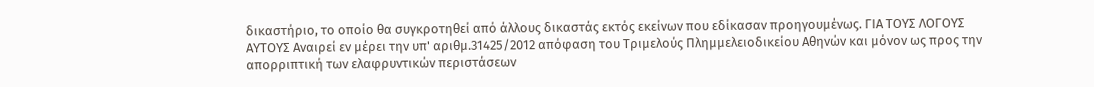δικαστήριο, το οποίο θα συγκροτηθεί από άλλους δικαστάς εκτός εκείνων που εδίκασαν προηγουμένως. ΓΙΑ ΤΟΥΣ ΛΟΓΟΥΣ ΑΥΤΟΥΣ Αναιρεί εν μέρει την υπ' αριθμ.31425/2012 απόφαση του Τριμελούς Πλημμελειοδικείου Αθηνών και μόνον ως προς την απορριπτική των ελαφρυντικών περιστάσεων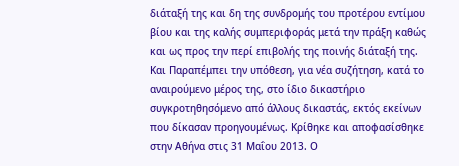διάταξή της και δη της συνδρομής του προτέρου εντίμου βίου και της καλής συμπεριφοράς μετά την πράξη καθώς και ως προς την περί επιβολής της ποινής διάταξή της. Και Παραπέμπει την υπόθεση, για νέα συζήτηση, κατά το αναιρούμενο μέρος της, στο ίδιο δικαστήριο συγκροτηθησόμενο από άλλους δικαστάς, εκτός εκείνων που δίκασαν προηγουμένως. Κρίθηκε και αποφασίσθηκε στην Αθήνα στις 31 Μαΐου 2013. Ο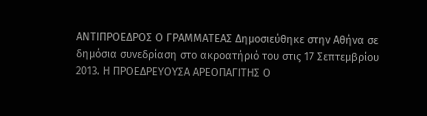ΑΝΤΙΠΡΟΕΔΡΟΣ Ο ΓΡΑΜΜΑΤΕΑΣ Δημοσιεύθηκε στην Αθήνα σε δημόσια συνεδρίαση στο ακροατήριό του στις 17 Σεπτεμβρίου 2013. Η ΠΡΟΕΔΡΕΥΟΥΣΑ ΑΡΕΟΠΑΓΙΤΗΣ Ο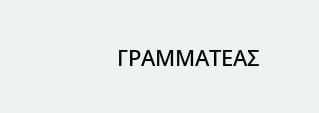ΓΡΑΜΜΑΤΕΑΣ